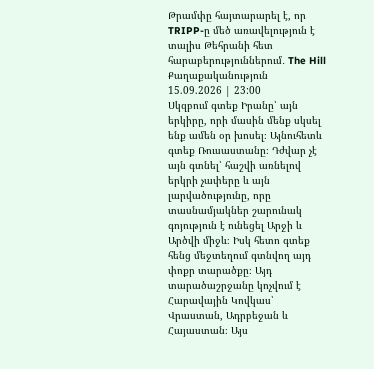Թրամփը հայտարարել է, որ TRIPP-ը մեծ առավելություն է տալիս Թեհրանի հետ հարաբերություններում․ The Hill
Քաղաքականություն
15.09.2026 | 23:00
Սկզբում գտեք Իրանը՝ այն երկիրը, որի մասին մենք սկսել ենք ամեն օր խոսել։ Այնուհետև գտեք Ռուսաստանը։ Դժվար չէ այն գտնել՝ հաշվի առնելով երկրի չափերը և այն լարվածությունը, որը տասնամյակներ շարունակ գոյություն է ունեցել Արջի և Արծվի միջև։ Իսկ հետո գտեք հենց մեջտեղում գտնվող այդ փոքր տարածքը։ Այդ տարածաշրջանը կոչվում է Հարավային Կովկաս՝ Վրաստան, Ադրբեջան և Հայաստան։ Այս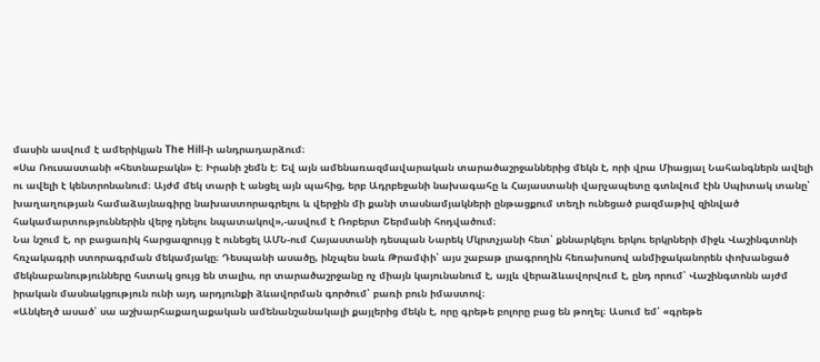մասին ասվում է ամերիկյան The Hill-ի անդրադարձում։
«Սա Ռուսաստանի «հետնաբակն» է։ Իրանի շեմն է։ Եվ այն ամենառազմավարական տարածաշրջաններից մեկն է, որի վրա Միացյալ Նահանգներն ավելի ու ավելի է կենտրոնանում։ Այժմ մեկ տարի է անցել այն պահից, երբ Ադրբեջանի նախագահը և Հայաստանի վարչապետը գտնվում էին Սպիտակ տանը՝ խաղաղության համաձայնագիրը նախաստորագրելու և վերջին մի քանի տասնամյակների ընթացքում տեղի ունեցած բազմաթիվ զինված հակամարտություններին վերջ դնելու նպատակով»,-ասվում է Ռոբերտ Շերմանի հոդվածում։
Նա նշում է, որ բացառիկ հարցազրույց է ունեցել ԱՄՆ-ում Հայաստանի դեսպան Նարեկ Մկրտչյանի հետ՝ քննարկելու երկու երկրների միջև Վաշինգտոնի հռչակագրի ստորագրման մեկամյակը։ Դեսպանի ասածը, ինչպես նաև Թրամփի՝ այս շաբաթ լրագրողին հեռախոսով անմիջականորեն փոխանցած մեկնաբանությունները հստակ ցույց են տալիս, որ տարածաշրջանը ոչ միայն կայունանում է, այլև վերաձևավորվում է, ընդ որում՝ Վաշինգտոնն այժմ իրական մասնակցություն ունի այդ արդյունքի ձևավորման գործում՝ բառի բուն իմաստով։
«Անկեղծ ասած՝ սա աշխարհաքաղաքական ամենանշանակալի քայլերից մեկն է, որը գրեթե բոլորը բաց են թողել։ Ասում եմ՝ «գրեթե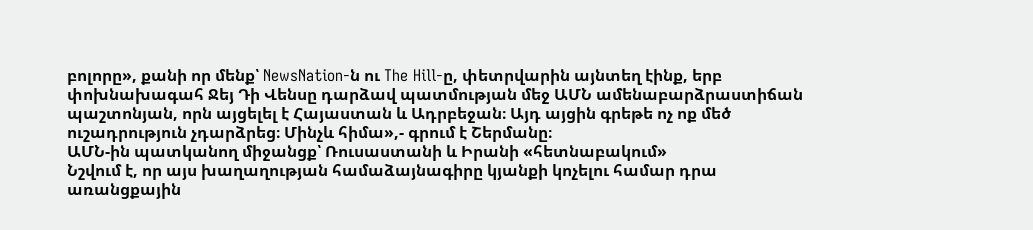բոլորը», քանի որ մենք՝ NewsNation-ն ու The Hill-ը, փետրվարին այնտեղ էինք, երբ փոխնախագահ Ջեյ Դի Վենսը դարձավ պատմության մեջ ԱՄՆ ամենաբարձրաստիճան պաշտոնյան, որն այցելել է Հայաստան և Ադրբեջան։ Այդ այցին գրեթե ոչ ոք մեծ ուշադրություն չդարձրեց։ Մինչև հիմա»,- գրում է Շերմանը։
ԱՄՆ-ին պատկանող միջանցք՝ Ռուսաստանի և Իրանի «հետնաբակում»
Նշվում է, որ այս խաղաղության համաձայնագիրը կյանքի կոչելու համար դրա առանցքային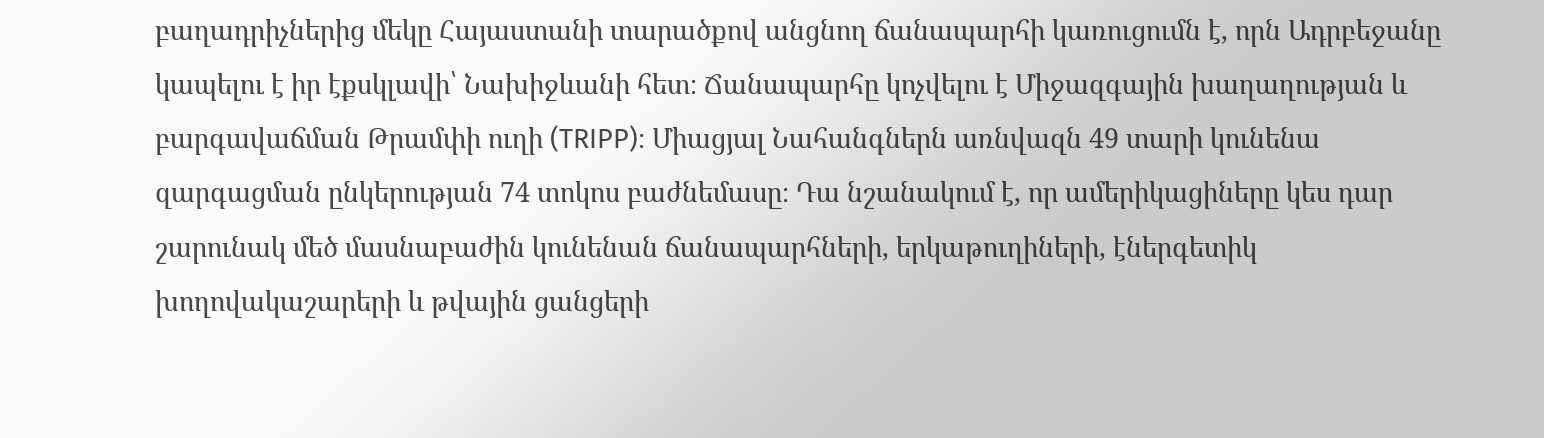բաղադրիչներից մեկը Հայաստանի տարածքով անցնող ճանապարհի կառուցումն է, որն Ադրբեջանը կապելու է իր էքսկլավի՝ Նախիջևանի հետ։ Ճանապարհը կոչվելու է Միջազգային խաղաղության և բարգավաճման Թրամփի ուղի (TRIPP)։ Միացյալ Նահանգներն առնվազն 49 տարի կունենա զարգացման ընկերության 74 տոկոս բաժնեմասը։ Դա նշանակում է, որ ամերիկացիները կես դար շարունակ մեծ մասնաբաժին կունենան ճանապարհների, երկաթուղիների, էներգետիկ խողովակաշարերի և թվային ցանցերի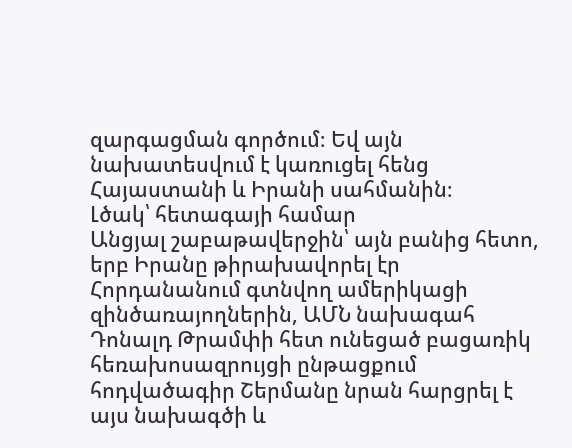զարգացման գործում։ Եվ այն նախատեսվում է կառուցել հենց Հայաստանի և Իրանի սահմանին։
Լծակ՝ հետագայի համար
Անցյալ շաբաթավերջին՝ այն բանից հետո, երբ Իրանը թիրախավորել էր Հորդանանում գտնվող ամերիկացի զինծառայողներին, ԱՄՆ նախագահ Դոնալդ Թրամփի հետ ունեցած բացառիկ հեռախոսազրույցի ընթացքում հոդվածագիր Շերմանը նրան հարցրել է այս նախագծի և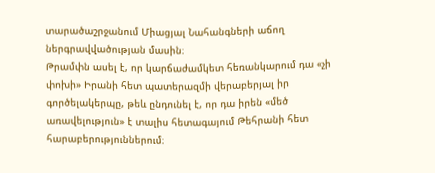տարածաշրջանում Միացյալ Նահանգների աճող ներգրավվածության մասին։
Թրամփն ասել է, որ կարճաժամկետ հեռանկարում դա «չի փոխի» Իրանի հետ պատերազմի վերաբերյալ իր գործելակերպը, թեև ընդունել է, որ դա իրեն «մեծ առավելություն» է տալիս հետագայում Թեհրանի հետ հարաբերություններում։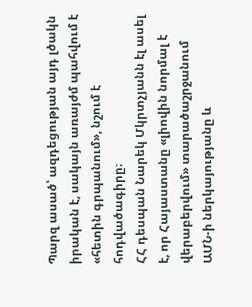Պարզ ասած՝ ազդեցության այդ լծակն իրական է, սակայն առայժմ պահվում է «հետին գրպանում», նշում է հոդվածագիրը։
ՀՀ դեսպան Նարեկ Մկրտչյանն էլ ասել է, որ Հայաստանը «լիովին նորմալ է վերաբերվում» տարածաշրջանում ԱՄՆ-ի ներկայությանը և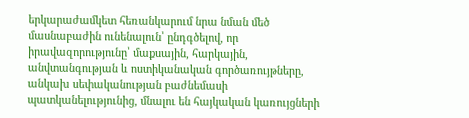երկարաժամկետ հեռանկարում նրա նման մեծ մասնաբաժին ունենալուն՝ ընդգծելով, որ իրավազորությունը՝ մաքսային, հարկային, անվտանգության և ոստիկանական գործառույթները, անկախ սեփականության բաժնեմասի պատկանելությունից, մնալու են հայկական կառույցների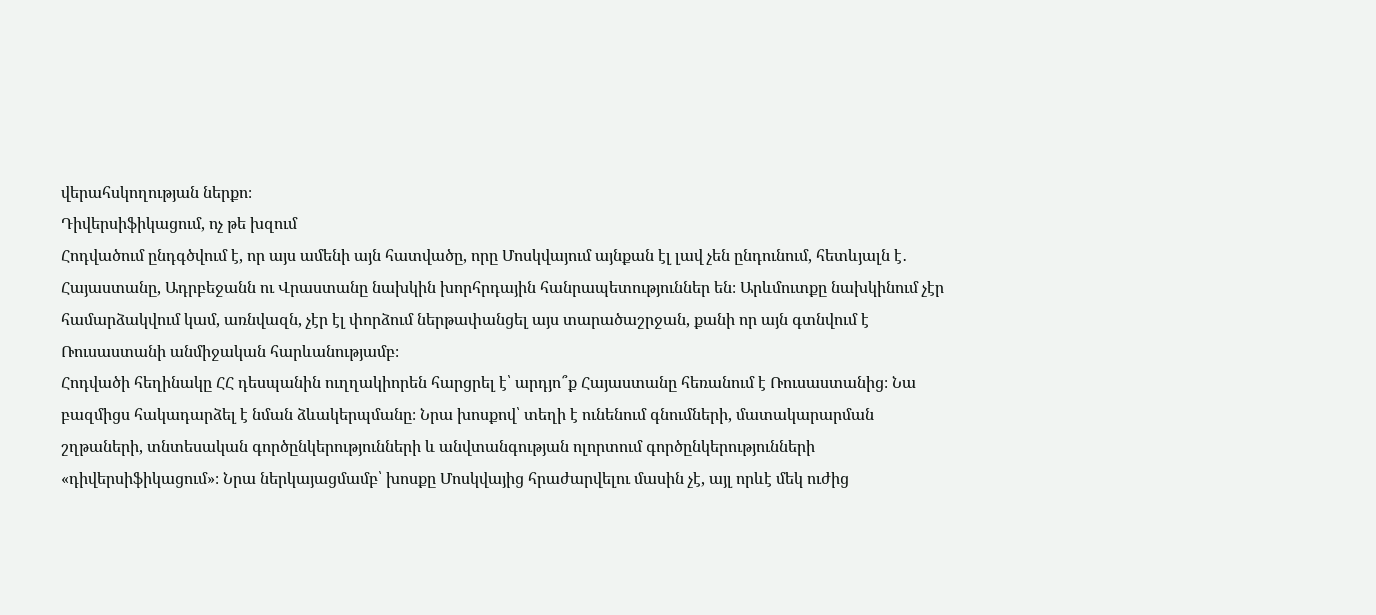վերահսկողության ներքո։
Դիվերսիֆիկացում, ոչ թե խզում
Հոդվածում ընդգծվում է, որ այս ամենի այն հատվածը, որը Մոսկվայում այնքան էլ լավ չեն ընդունում, հետևյալն է․ Հայաստանը, Ադրբեջանն ու Վրաստանը նախկին խորհրդային հանրապետություններ են։ Արևմուտքը նախկինում չէր համարձակվում կամ, առնվազն, չէր էլ փորձում ներթափանցել այս տարածաշրջան, քանի որ այն գտնվում է Ռուսաստանի անմիջական հարևանությամբ։
Հոդվածի հեղինակը ՀՀ դեսպանին ուղղակիորեն հարցրել է՝ արդյո՞ք Հայաստանը հեռանում է Ռուսաստանից։ Նա բազմիցս հակադարձել է նման ձևակերպմանը։ Նրա խոսքով՝ տեղի է ունենում գնումների, մատակարարման շղթաների, տնտեսական գործընկերությունների և անվտանգության ոլորտում գործընկերությունների «դիվերսիֆիկացում»։ Նրա ներկայացմամբ՝ խոսքը Մոսկվայից հրաժարվելու մասին չէ, այլ որևէ մեկ ուժից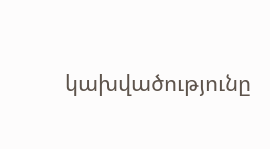կախվածությունը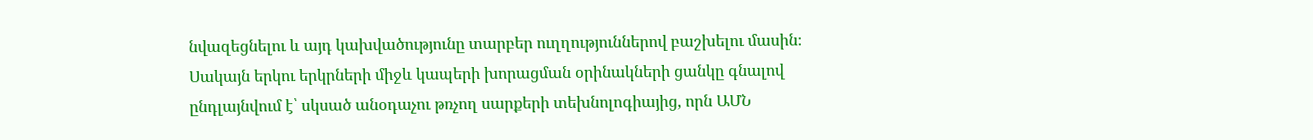նվազեցնելու և այդ կախվածությունը տարբեր ուղղություններով բաշխելու մասին։
Սակայն երկու երկրների միջև կապերի խորացման օրինակների ցանկը գնալով ընդլայնվում է՝ սկսած անօդաչու թռչող սարքերի տեխնոլոգիայից, որն ԱՄՆ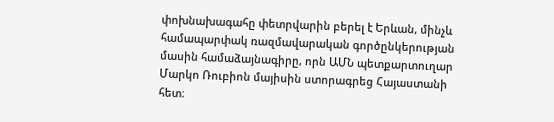փոխնախագահը փետրվարին բերել է Երևան, մինչև համապարփակ ռազմավարական գործընկերության մասին համաձայնագիրը, որն ԱՄՆ պետքարտուղար Մարկո Ռուբիոն մայիսին ստորագրեց Հայաստանի հետ։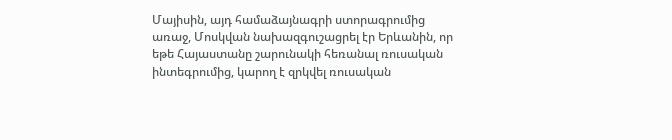Մայիսին, այդ համաձայնագրի ստորագրումից առաջ, Մոսկվան նախազգուշացրել էր Երևանին, որ եթե Հայաստանը շարունակի հեռանալ ռուսական ինտեգրումից, կարող է զրկվել ռուսական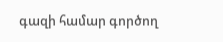գազի համար գործող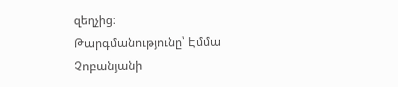զեղչից։
Թարգմանությունը՝ Էմմա Չոբանյանի